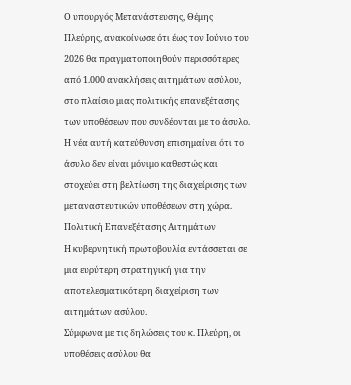Ο υπουργός Μετανάστευσης, Θέμης Πλεύρης, ανακοίνωσε ότι έως τον Ιούνιο του 2026 θα πραγματοποιηθούν περισσότερες από 1.000 ανακλήσεις αιτημάτων ασύλου, στο πλαίσιο μιας πολιτικής επανεξέτασης των υποθέσεων που συνδέονται με το άσυλο. Η νέα αυτή κατεύθυνση επισημαίνει ότι το άσυλο δεν είναι μόνιμο καθεστώς και στοχεύει στη βελτίωση της διαχείρισης των μεταναστευτικών υποθέσεων στη χώρα.
Πολιτική Επανεξέτασης Αιτημάτων
Η κυβερνητική πρωτοβουλία εντάσσεται σε μια ευρύτερη στρατηγική για την αποτελεσματικότερη διαχείριση των αιτημάτων ασύλου.
Σύμφωνα με τις δηλώσεις του κ. Πλεύρη, οι υποθέσεις ασύλου θα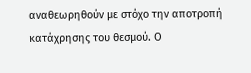αναθεωρηθούν με στόχο την αποτροπή κατάχρησης του θεσμού. Ο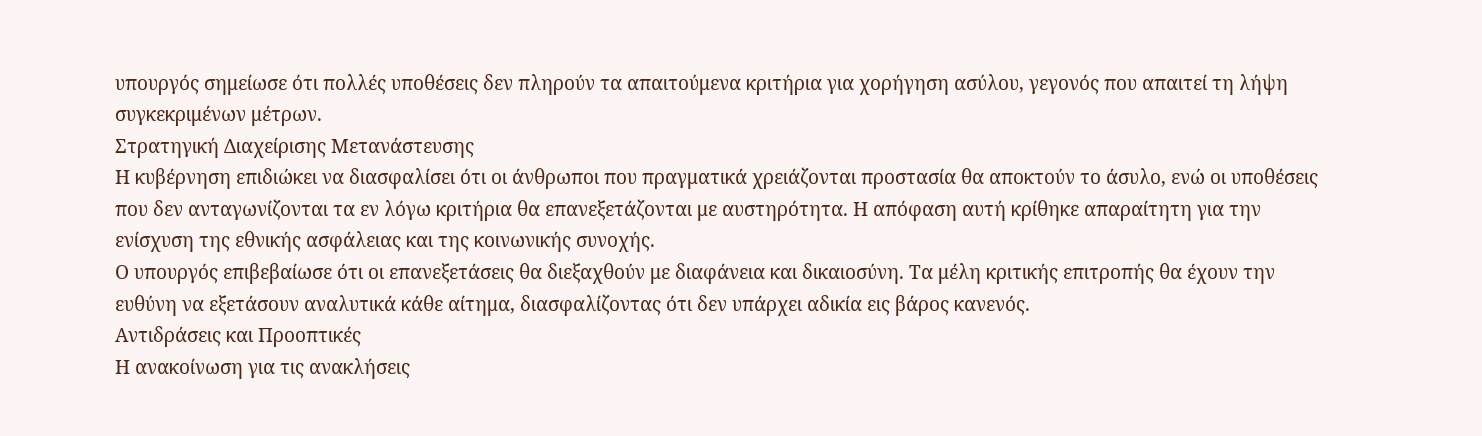υπουργός σημείωσε ότι πολλές υποθέσεις δεν πληρούν τα απαιτούμενα κριτήρια για χορήγηση ασύλου, γεγονός που απαιτεί τη λήψη συγκεκριμένων μέτρων.
Στρατηγική Διαχείρισης Μετανάστευσης
Η κυβέρνηση επιδιώκει να διασφαλίσει ότι οι άνθρωποι που πραγματικά χρειάζονται προστασία θα αποκτούν το άσυλο, ενώ οι υποθέσεις που δεν ανταγωνίζονται τα εν λόγω κριτήρια θα επανεξετάζονται με αυστηρότητα. Η απόφαση αυτή κρίθηκε απαραίτητη για την ενίσχυση της εθνικής ασφάλειας και της κοινωνικής συνοχής.
Ο υπουργός επιβεβαίωσε ότι οι επανεξετάσεις θα διεξαχθούν με διαφάνεια και δικαιοσύνη. Τα μέλη κριτικής επιτροπής θα έχουν την ευθύνη να εξετάσουν αναλυτικά κάθε αίτημα, διασφαλίζοντας ότι δεν υπάρχει αδικία εις βάρος κανενός.
Αντιδράσεις και Προοπτικές
Η ανακοίνωση για τις ανακλήσεις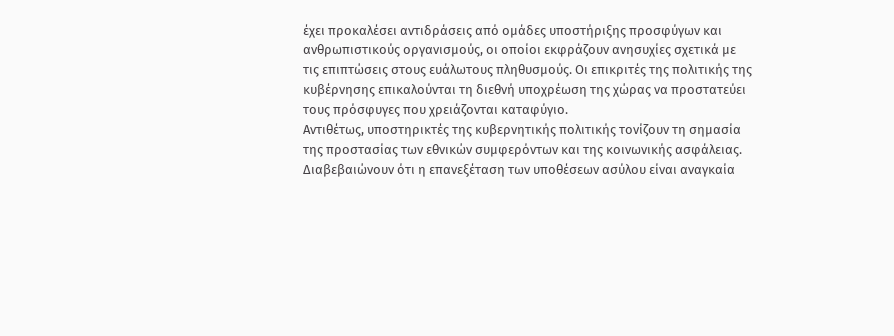έχει προκαλέσει αντιδράσεις από ομάδες υποστήριξης προσφύγων και ανθρωπιστικούς οργανισμούς, οι οποίοι εκφράζουν ανησυχίες σχετικά με τις επιπτώσεις στους ευάλωτους πληθυσμούς. Οι επικριτές της πολιτικής της κυβέρνησης επικαλούνται τη διεθνή υποχρέωση της χώρας να προστατεύει τους πρόσφυγες που χρειάζονται καταφύγιο.
Αντιθέτως, υποστηρικτές της κυβερνητικής πολιτικής τονίζουν τη σημασία της προστασίας των εθνικών συμφερόντων και της κοινωνικής ασφάλειας. Διαβεβαιώνουν ότι η επανεξέταση των υποθέσεων ασύλου είναι αναγκαία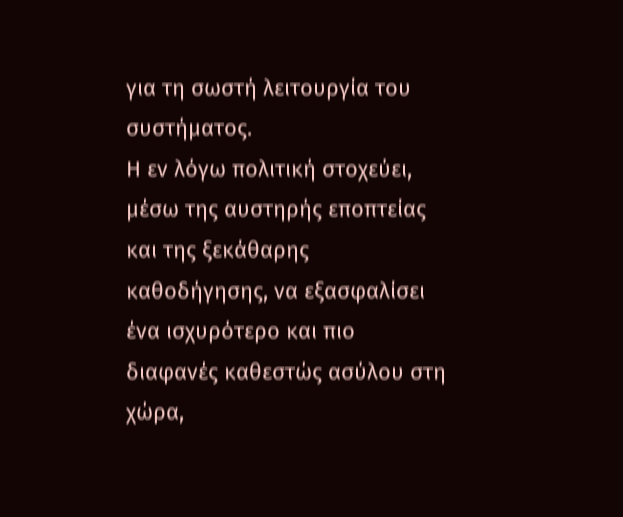για τη σωστή λειτουργία του συστήματος.
Η εν λόγω πολιτική στοχεύει, μέσω της αυστηρής εποπτείας και της ξεκάθαρης καθοδήγησης, να εξασφαλίσει ένα ισχυρότερο και πιο διαφανές καθεστώς ασύλου στη χώρα,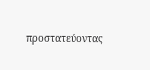προστατεύοντας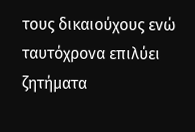τους δικαιούχους ενώ ταυτόχρονα επιλύει ζητήματα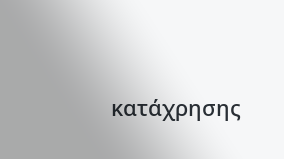κατάχρησης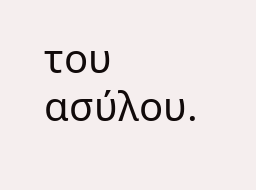του ασύλου.